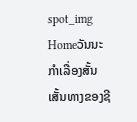spot_img
Homeວັນນະກຳເລື່ອງສັ້ນເສັ້ນທາງຂອງຊີ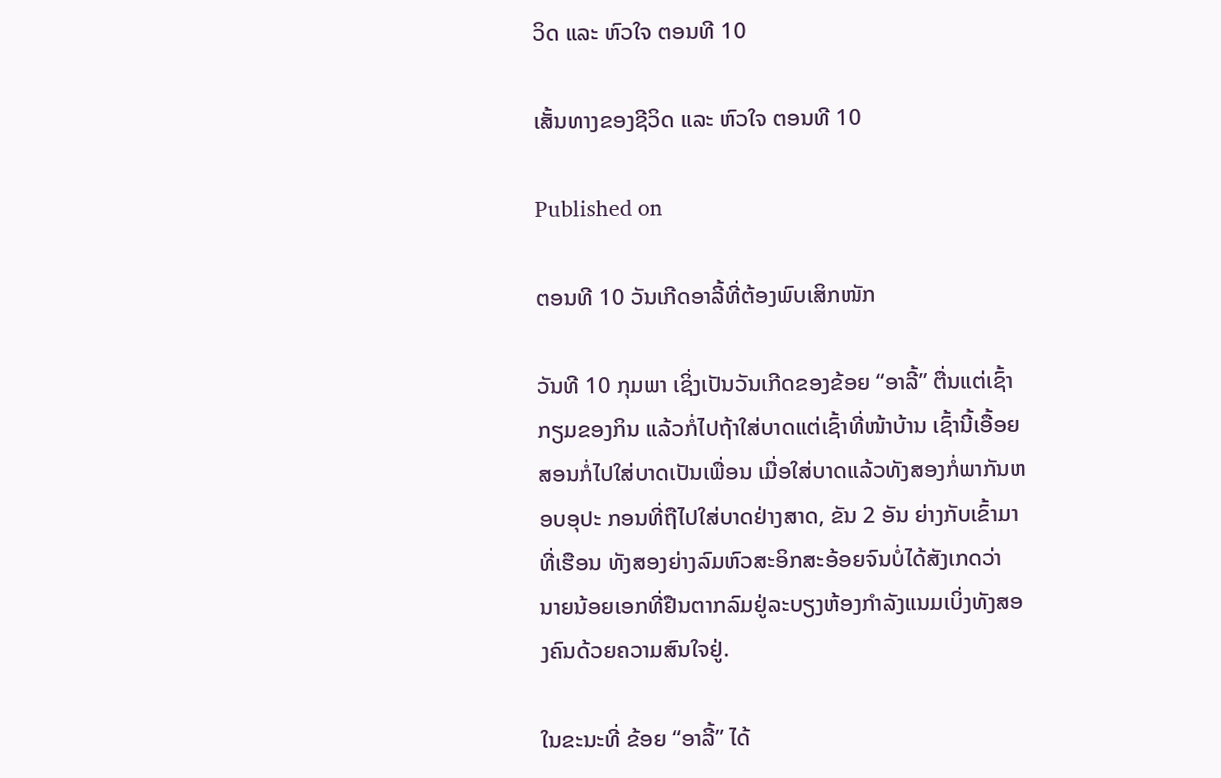ວິດ ແລະ ຫົວໃຈ ຕອນທີ 10

ເສັ້ນທາງຂອງຊີວິດ ແລະ ຫົວໃຈ ຕອນທີ 10

Published on

ຕອນທີ 10 ວັນເກີດອາລີ້ທີ່ຕ້ອງພົບເສິກໜັກ

ວັນທີ 10 ກຸມພາ ເຊິ່ງເປັນວັນເກີດຂອງຂ້ອຍ “ອາລີ້” ຕື່ນແຕ່ເຊົ້າກຽມຂອງກິນ ແລ້ວກໍ່ໄປຖ້າໃສ່ບາດແຕ່ເຊົ້າທີ່ໜ້າບ້ານ ເຊົ້ານີ້ເອື້ອຍສອນກໍ່ໄປໃສ່ບາດເປັນເພື່ອນ ເມື່ອໃສ່ບາດແລ້ວທັງສອງກໍ່ພາກັນຫອບອຸປະ ກອນທີ່ຖືໄປໃສ່ບາດຢ່າງສາດ, ຂັນ 2 ອັນ ຍ່າງກັບເຂົ້າມາທີ່ເຮືອນ ທັງສອງຍ່າງລົມຫົວສະອິກສະອ້ອຍຈົນບໍ່ໄດ້ສັງເກດວ່າ ນາຍນ້ອຍເອກທີ່ຢືນຕາກລົມຢູ່ລະບຽງຫ້ອງກຳລັງແນມເບິ່ງທັງສອງຄົນດ້ວຍຄວາມສົນໃຈຢູ່.

ໃນຂະນະທີ່ ຂ້ອຍ “ອາລີ້” ໄດ້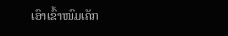ເອົາເຂົ້າໜົມເຄັກ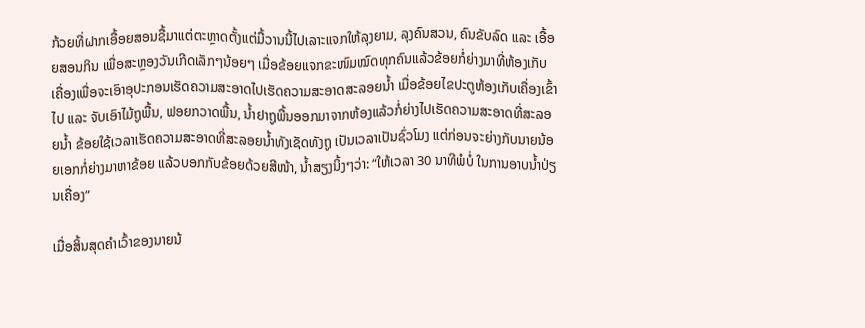ກ້ວຍທີ່ຝາກເອື້ອຍສອນຊື້ມາແຕ່ຕະຫຼາດຕັ້ງແຕ່ມື້ວານນີ້ໄປເລາະແຈກໃຫ້ລຸງຍາມ, ລຸງຄົນສວນ, ຄົນຂັບລົດ ແລະ ເອື້ອຍສອນກິນ ເພື່ອສະຫຼອງວັນເກີດເລັກໆນ້ອຍໆ ເມື່ອຂ້ອຍແຈກຂະໜົມໝົດທຸກຄົນແລ້ວຂ້ອຍກໍ່ຍ່າງມາທີ່ຫ້ອງເກັບເຄື່ອງເພື່ອຈະເອົາອຸປະກອນເຮັດຄວາມສະອາດໄປເຮັດຄວາມສະອາດສະລອຍນ້ຳ ເມື່ອຂ້ອຍໄຂປະຕູຫ້ອງເກັບເຄື່ອງເຂົ້າໄປ ແລະ ຈັບເອົາໄມ້ຖູພື້ນ, ຟອຍກວາດພື້ນ, ນ້ຳຢາຖູພື້ນອອກມາຈາກຫ້ອງແລ້ວກໍ່ຍ່າງໄປເຮັດຄວາມສະອາດທີ່ສະລອຍນ້ຳ ຂ້ອຍໃຊ້ເວລາເຮັດຄວາມສະອາດທີ່ສະລອຍນ້ຳທັງເຊັດທັງຖູ ເປັນເວລາເປັນຊົ່ວໂມງ ແຕ່ກ່ອນຈະຍ່າງກັບນາຍນ້ອຍເອກກໍ່ຍ່າງມາຫາຂ້ອຍ ແລ້ວບອກກັບຂ້ອຍດ້ວຍສີໜ້າ, ນ້ຳສຽງນິ້ງໆວ່າ: “ໃຫ້ເວລາ 30 ນາທີພໍບໍ່ ໃນການອາບນ້ຳປ່ຽນເຄື່ອງ”

ເມື່ອສິ້ນສຸດຄຳເວົ້າຂອງນາຍນ້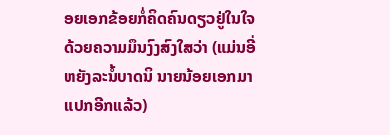ອຍເອກຂ້ອຍກໍ່ຄິດຄົນດຽວຢູ່ໃນໃຈດ້ວຍຄວາມມຶນງົງສົງໃສວ່າ (ແມ່ນອີ່ຫຍັງລະນໍ້ບາດນິ ນາຍນ້ອຍເອກມາແປກອີກແລ້ວ)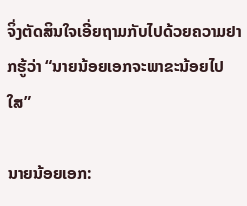ຈິ່ງຕັດສິນໃຈເອີ່ຍຖາມກັບໄປດ້ວຍຄວາມຢາກຮູ້ວ່າ “ນາຍນ້ອຍເອກຈະພາຂະນ້ອຍໄປໃສ”

ນາຍນ້ອຍເອກ: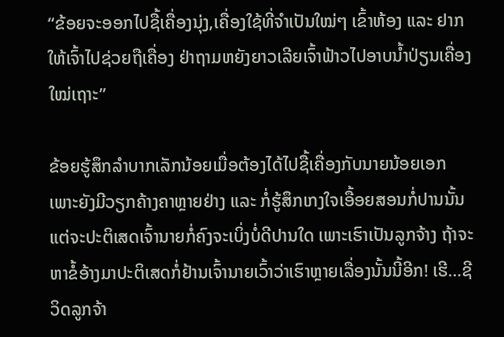“ຂ້ອຍຈະອອກໄປຊື້ເຄື່ອງນຸ່ງ,ເຄື່ອງໃຊ້ທີ່ຈຳເປັນໃໝ່ໆ ເຂົ້າຫ້ອງ ແລະ ຢາກໃຫ້ເຈົ້າໄປຊ່ວຍຖືເຄື່ອງ ຢ່າຖາມຫຍັງຍາວເລີຍເຈົ້າຟ້າວໄປອາບນ້ຳປ່ຽນເຄື່ອງໃໝ່ເຖາະ”

ຂ້ອຍຮູ້ສຶກລຳບາກເລັກນ້ອຍເມື່ອຕ້ອງໄດ້ໄປຊື້ເຄື່ອງກັບນາຍນ້ອຍເອກ ເພາະຍັງມີວຽກຄ້າງຄາຫຼາຍຢ່າງ ແລະ ກໍ່ຮູ້ສຶກເກງໃຈເອື້ອຍສອນກໍ່ປານນັ້ນ ແຕ່ຈະປະຕິເສດເຈົ້ານາຍກໍ່ຄົງຈະເບິ່ງບໍ່ດີປານໃດ ເພາະເຮົາເປັນລູກຈ້າງ ຖ້າຈະຫາຂໍ້ອ້າງມາປະຕິເສດກໍ່ຢ້ານເຈົ້ານາຍເວົ້າວ່າເຮົາຫຼາຍເລື່ອງນັ້ນນີ້ອີກ! ເຮີ…ຊີວິດລູກຈ້າ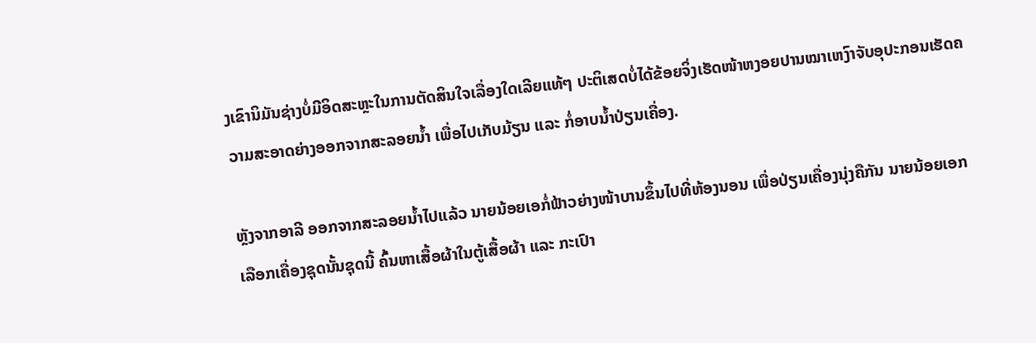ງເຂົານິມັນຊ່າງບໍ່ມີອິດສະຫຼະໃນການຕັດສິນໃຈເລື່ອງໃດເລີຍແທ້ໆ ປະຕິເສດບໍ່ໄດ້ຂ້ອຍຈິ່ງເຮັດໜ້າຫງອຍປານໝາເຫງົາຈັບອຸປະກອນເຮັດຄວາມສະອາດຍ່າງອອກຈາກສະລອຍນ້ຳ ເພື່ອໄປເກັບມ້ຽນ ແລະ ກໍ່ອາບນ້ຳປ່ຽນເຄື່ອງ.

ຫຼັງຈາກອາລີ ອອກຈາກສະລອຍນ້ຳໄປແລ້ວ ນາຍນ້ອຍເອກໍ່ຟ້າວຍ່າງໜ້າບານຂຶ້ນໄປທີ່ຫ້ອງນອນ ເພື່ອປ່ຽນເຄື່ອງນຸ່ງຄືກັນ ນາຍນ້ອຍເອກເລືອກເຄື່ອງຊຸດນັ້ນຊຸດນີ້ ຄົ້ນຫາເສື້ອຜ້າໃນຕູ້ເສື້ອຜ້າ ແລະ ກະເປົາ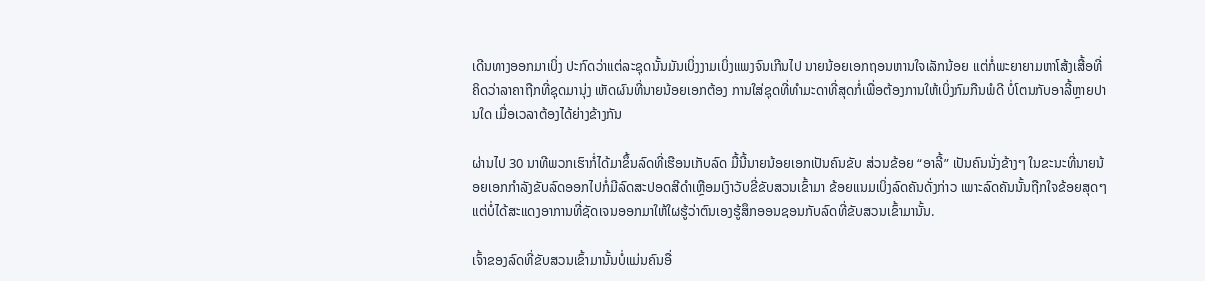ເດີນທາງອອກມາເບິ່ງ ປະກົດວ່າແຕ່ລະຊຸດນັ້ນມັນເບິ່ງງາມເບິ່ງແພງຈົນເກີນໄປ ນາຍນ້ອຍເອກຖອນຫານໃຈເລັກນ້ອຍ ແຕ່ກໍ່ພະຍາຍາມຫາໂສ້ງເສື້ອທີ່ຄິດວ່າລາຄາຖືກທີ່ຊຸດມານຸ່ງ ເຫັດຜົນທີ່ນາຍນ້ອຍເອກຕ້ອງ ການໃສ່ຊຸດທີ່ທຳມະດາທີ່ສຸດກໍ່ເພື່ອຕ້ອງການໃຫ້ເບິ່ງກົມກືນພໍດີ ບໍ່ໂຕນກັບອາລີ້ຫຼາຍປານໃດ ເມື່ອເວລາຕ້ອງໄດ້ຍ່າງຂ້າງກັນ

ຜ່ານໄປ 30 ນາທີພວກເຮົາກໍ່ໄດ້ມາຂຶ້ນລົດທີ່ເຮືອນເກັບລົດ ມື້ນີ້ນາຍນ້ອຍເອກເປັນຄົນຂັບ ສ່ວນຂ້ອຍ “ອາລີ້” ເປັນຄົນນັ່ງຂ້າງໆ ໃນຂະນະທີ່ນາຍນ້ອຍເອກກຳລັງຂັບລົດອອກໄປກໍ່ມີລົດສະປອດສີດຳເຫຼືອມເງົາວັບຂີ່ຂັບສວນເຂົ້າມາ ຂ້ອຍແນມເບິ່ງລົດຄັນດັ່ງກ່າວ ເພາະລົດຄັນນັ້ນຖືກໃຈຂ້ອຍສຸດໆ ແຕ່ບໍ່ໄດ້ສະແດງອາການທີ່ຊັດເຈນອອກມາໃຫ້ໃຜຮູ້ວ່າຕົນເອງຮູ້ສຶກອອນຊອນກັບລົດທີ່ຂັບສວນເຂົ້າມານັ້ນ.

ເຈົ້າຂອງລົດທີ່ຂັບສວນເຂົ້າມານັ້ນບໍ່ແມ່ນຄົນອື່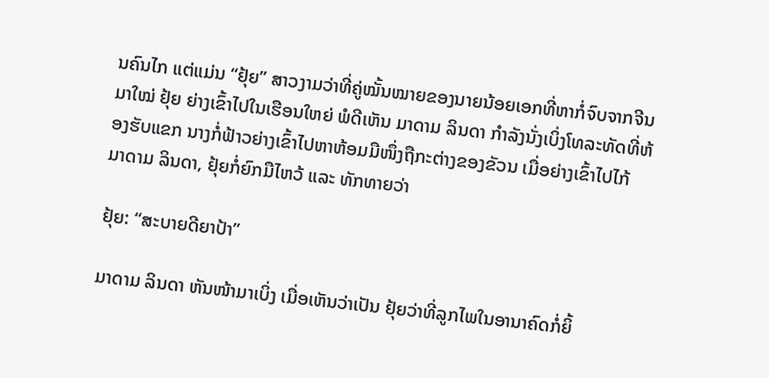ນຄົນໄກ ແຕ່ແມ່ນ “ຢຸ້ຍ” ສາວງາມວ່າທີ່ຄູ່ໝັ້ນໝາຍຂອງນາຍນ້ອຍເອກທີ່ຫາກໍ່ຈົບຈາກຈີນມາໃໝ່ ຢຸ້ຍ ຍ່າງເຂົ້າໄປໃນເຮືອນໃຫຍ່ ພໍດີເຫັນ ມາດາມ ລິນດາ ກຳລັງນັ່ງເບິ່ງໂທລະທັດທີ່ຫ້ອງຮັບແຂກ ນາງກໍ່ຟ້າວຍ່າງເຂົ້າໄປຫາຫ້ອມມືໜຶ່ງຖືກະຕ່າງຂອງຂັວນ ເມື່ອຍ່າງເຂົ້າໄປໄກ້ ມາດາມ ລິນດາ, ຢຸ້ຍກໍ່ຍົກມືໄຫວ້ ແລະ ທັກທາຍວ່າ

ຢຸ້ຍ: “ສະບາຍດີຍາປ້າ”

ມາດາມ ລິນດາ ຫັນໜ້າມາເບິ່ງ ເມື່ອເຫັນວ່າເປັນ ຢຸ້ຍວ່າທີ່ລູກໄພໃນອານາຄົດກໍ່ຍິ້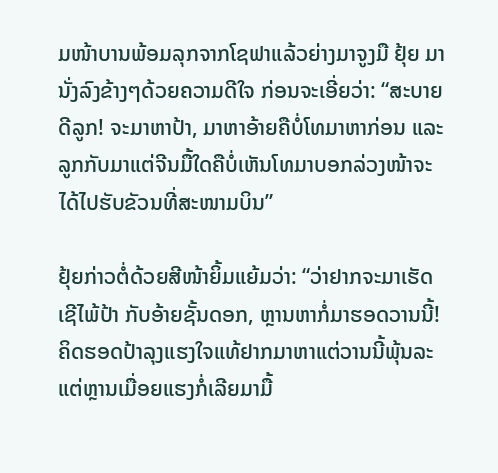ມໜ້າບານພ້ອມລຸກຈາກໂຊຟາແລ້ວຍ່າງມາຈູງມື ຢຸ້ຍ ມານັ່ງລົງຂ້າງໆດ້ວຍຄວາມດີໃຈ ກ່ອນຈະເອີ່ຍວ່າ: “ສະບາຍດີລູກ! ຈະມາຫາປ້າ, ມາຫາອ້າຍຄືບໍ່ໂທມາຫາກ່ອນ ແລະ ລູກກັບມາແຕ່ຈີນມື້ໃດຄືບໍ່ເຫັນໂທມາບອກລ່ວງໜ້າຈະໄດ້ໄປຮັບຂັວນທີ່ສະໜາມບິນ”

ຢຸ້ຍກ່າວຕໍ່ດ້ວຍສີໜ້າຍິ້ມແຍ້ມວ່າ: “ວ່າຢາກຈະມາເຮັດເຊີໄພ້ປ້າ ກັບອ້າຍຊັ້ນດອກ, ຫຼານຫາກໍ່ມາຮອດວານນີ້! ຄິດຮອດປ້າລຸງແຮງໃຈແທ້ຢາກມາຫາແຕ່ວານນີ້ພຸ້ນລະ ແຕ່ຫຼານເມື່ອຍແຮງກໍ່ເລີຍມາມື້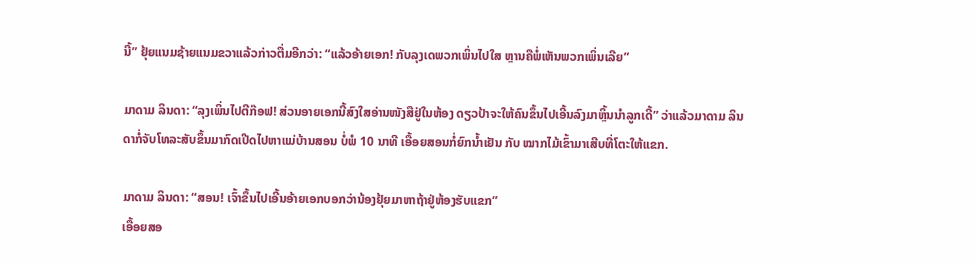ນີ້” ຢຸ້ຍແນມຊ້າຍແນມຂວາແລ້ວກ່າວຕື່ມອີກວ່າ: “ແລ້ວອ້າຍເອກ! ກັບລຸງເດພວກເພິ່ນໄປໃສ ຫຼານຄືພໍ່ເຫັນພວກເພິ່ນເລີຍ”

ມາດາມ ລິນດາ: “ລຸງເພິ່ນໄປຕີກ໊ອຟ! ສ່ວນອາຍເອກນີ້ສົງໃສອ່ານໜັງສືຢູ່ໃນຫ້ອງ ດຽວປ້າຈະໃຫ້ຄົນຂຶ້ນໄປເອີ້ນລົງມາຫຼິ້ນນຳລູກເດີ້” ວ່າແລ້ວມາດາມ ລິນດາກໍ່ຈັບໂທລະສັບຂຶ້ນມາກົດເປີດໄປຫາແມ່ບ້ານສອນ ບໍ່ພໍ 10 ນາທີ ເອື້ອຍສອນກໍ່ຍົກນ້ຳເຢັນ ກັບ ໝາກໄມ້ເຂົ້າມາເສີບທີ່ໂຕະໃຫ້ແຂກ.

ມາດາມ ລິນດາ: “ສອນ! ເຈົ້າຂຶ້ນໄປເອີ້ນອ້າຍເອກບອກວ່ານ້ອງຢຸ້ຍມາຫາຖ້າຢູ່ຫ້ອງຮັບແຂກ”
ເອື້ອຍສອ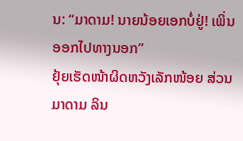ນ: “ມາດາມ! ນາຍນ້ອຍເອກບໍ່ຢູ່! ເພິ່ນອອກໄປທາງນອກ”
ຢຸ້ຍເຮັດໜ້າຜິດຫວັງເລັກໜ້ອຍ ສ່ວນມາດາມ ລິນ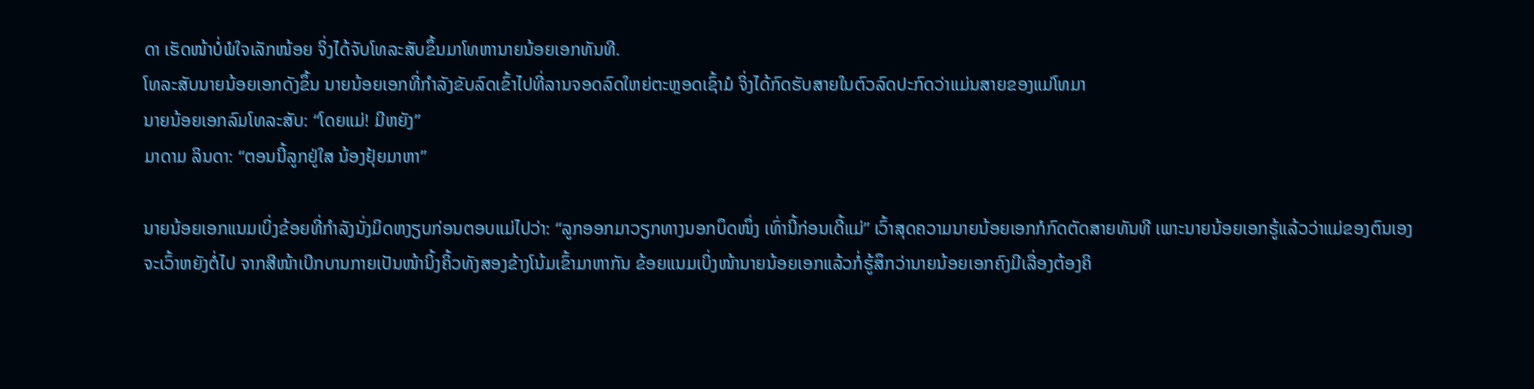ດາ ເຮັດໜ້າບໍ່ພໍໃຈເລັກໜ້ອຍ ຈິ່ງໄດ້ຈັບໂທລະສັບຂຶ້ນມາໂທຫານາຍນ້ອຍເອກທັນທີ.
ໂທລະສັບນາຍນ້ອຍເອກດັງຂຶ້ນ ນາຍນ້ອຍເອກທີ່ກຳລັງຂັບລົດເຂົ້າໄປທີ່ລານຈອດລົດໃຫຍ່ຕະຫຼອດເຊົ້າມໍ ຈິ່ງໄດ້ກົດຮັບສາຍໃນຕົວລົດປະກົດວ່າແມ່ນສາຍຂອງແມ່ໂທມາ
ນາຍນ້ອຍເອກລົມໂທລະສັບ: “ໂດຍແມ່! ມີຫຍັງ”
ມາດາມ ລິນດາ: “ຕອນນີ້ລູກຢູ່ໃສ ນ້ອງຢຸ້ຍມາຫາ”

ນາຍນ້ອຍເອກແນມເບິ່ງຂ້ອຍທີ່ກຳລັງນັ່ງມິດຫງຽບກ່ອນຕອບແມ່ໄປວ່າ: “ລູກອອກມາວຽກທາງນອກບຶດໜຶ່ງ ເທົ່ານີ້ກ່ອນເດີ້ແມ່” ເວົ້າສຸດຄວາມນາຍນ້ອຍເອກກໍກົດຕັດສາຍທັນທີ ເພາະນາຍນ້ອຍເອກຮູ້ແລ້ວວ່າແມ່ຂອງຕົນເອງຈະເວົ້າຫຍັງຕໍ່ໄປ ຈາກສີໜ້າເບີກບານກາຍເປັນໜ້ານິ້ງຄິ້ວທັງສອງຂ້າງໂນ້ມເຂົ້າມາຫາກັນ ຂ້ອຍແນມເບິ່ງໜ້ານາຍນ້ອຍເອກແລ້ວກໍ່ຮູ້ສຶກວ່ານາຍນ້ອຍເອກຄົງມີເລື່ອງຕ້ອງຄິ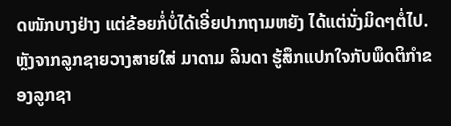ດໜັກບາງຢ່າງ ແຕ່ຂ້ອຍກໍ່ບໍ່ໄດ້ເອີ່ຍປາກຖາມຫຍັງ ໄດ້ແຕ່ນັ່ງມິດໆຕໍ່ໄປ.
ຫຼັງຈາກລູກຊາຍວາງສາຍໃສ່ ມາດາມ ລິນດາ ຮູ້ສຶກແປກໃຈກັບພຶດຕິກຳຂອງລູກຊາ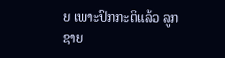ຍ ເພາະປົກກະຕິແລ້ວ ລູກຊາຍ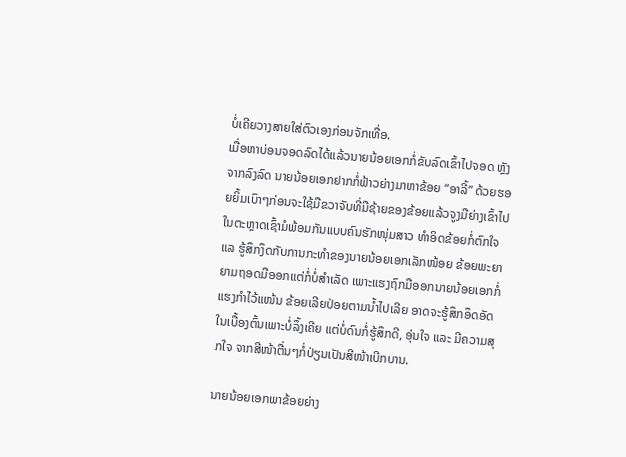ບໍ່ເຄີຍວາງສາຍໃສ່ຕົວເອງກ່ອນຈັກເທື່ອ.
ເມື່ອຫາບ່ອນຈອດລົດໄດ້ແລ້ວນາຍນ້ອຍເອກກໍ່ຂັບລົດເຂົ້າໄປຈອດ ຫຼັງຈາກລົງລົດ ນາຍນ້ອຍເອກຢາກກໍ່ຟ້າວຍ່າງມາຫາຂ້ອຍ “ອາລີ້” ດ້ວຍຮອຍຍິ້ມເບົາໆກ່ອນຈະໃຊ້ມືຂວາຈັບທີ່ມືຊ້າຍຂອງຂ້ອຍແລ້ວຈູງມືຍ່າງເຂົ້າໄປໃນຕະຫຼາດເຊົ້າມໍພ້ອມກັນແບບຄົນຮັກໜຸ່ມສາວ ທຳອິດຂ້ອຍກໍ່ຕົກໃຈ ແລ ຮູ້ສຶກງຶດກັບການກະທຳຂອງນາຍນ້ອຍເອກເລັກໜ້ອຍ ຂ້ອຍພະຍາຍາມຖອດມືອອກແຕ່ກໍ່ບໍ່ສຳເລັດ ເພາະແຮງຖົກມືອອກນາຍນ້ອຍເອກກໍ່ແຮງກຳໄວ້ແໜ້ນ ຂ້ອຍເລີຍປ່ອຍຕາມນ້ຳໄປເລີຍ ອາດຈະຮູ້ສຶກອຶດອັດໃນເບື້ອງຕົ້ນເພາະບໍ່ລຶ້ງເຄີຍ ແຕ່ບໍ່ດົນກໍ່ຮູ້ສຶກດີ, ອຸ່ນໃຈ ແລະ ມີຄວາມສຸກໃຈ ຈາກສີໜ້າຕື່ນໆກໍ່ປ່ຽນເປັນສີໜ້າເບີກບານ.

ນາຍນ້ອຍເອກພາຂ້ອຍຍ່າງ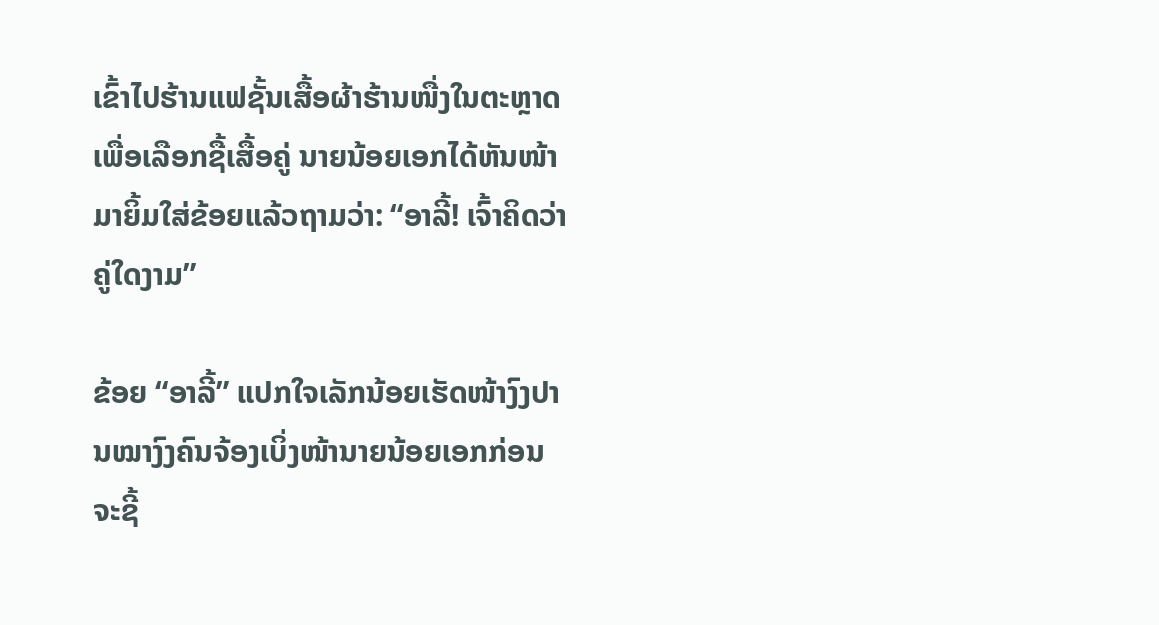ເຂົ້າໄປຮ້ານແຟຊັ້ນເສື້ອຜ້າຮ້ານໜື່ງໃນຕະຫຼາດ ເພື່ອເລືອກຊື້ເສື້ອຄູ່ ນາຍນ້ອຍເອກໄດ້ຫັນໜ້າມາຍິ້ມໃສ່ຂ້ອຍແລ້ວຖາມວ່າ: “ອາລີ້! ເຈົ້າຄິດວ່າຄູ່ໃດງາມ”

ຂ້ອຍ “ອາລີ້” ແປກໃຈເລັກນ້ອຍເຮັດໜ້າງົງປານໝາງົງຄົນຈ້ອງເບິ່ງໜ້ານາຍນ້ອຍເອກກ່ອນຈະຊີ້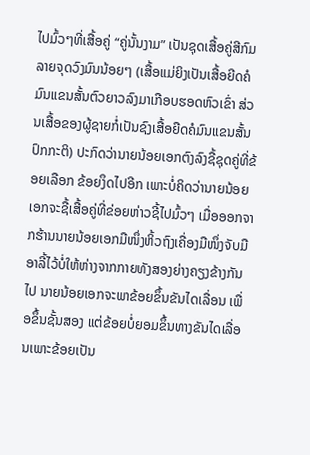ໄປມົ້ວໆທີ່ເສື້ອຄູ່ “ຄູ່ນັ້ນງາມ” ເປັນຊຸດເສື້ອຄູ່ສີກົມລາຍຈຸດວົງມົນນ້ອຍໆ (ເສື້ອແມ່ຍິງເປັນເສື້ອຍີດຄໍມົນແຂນສັ້ນຕົວຍາວລົງມາເກືອບຮອດຫົວເຂົ່າ ສ່ວນເສື້ອຂອງຜູ້ຊາຍກໍ່ເປັນຊົງເສື້ອຍືດຄໍມົນແຂນສັ້ນປົກກະຕິ) ປະກົດວ່ານາຍນ້ອຍເອກຕົງລົງຊື້ຊຸດຄູ່ທີ່ຂ້ອຍເລືອກ ຂ້ອຍງຶດໄປອີກ ເພາະບໍ່ຄິດວ່ານາຍນ້ອຍເອກຈະຊື້ເສື້ອຄູ່ທີ່ຂ່ອຍຫ່າວຊີ້ໄປມົ້ວໆ ເມື່ອອອກຈາກຮ້ານນາຍນ້ອຍເອກມືໜຶ່ງຫິ້ວຖົງເຄື່ອງມືໜຶ່ງຈັບມືອາລີ້ໄວ້ບໍ່ໃຫ້ຫ່າງຈາກກາຍທັງສອງຍ່າງຄຽງຂ້າງກັນໄປ ນາຍນ້ອຍເອກຈະພາຂ້ອຍຂຶ້ນຂັນໄດເລື່ອນ ເພື່ອຂຶ້ນຊັ້ນສອງ ແຕ່ຂ້ອຍບໍ່ຍອມຂຶ້ນທາງຂັນໄດເລື່ອນເພາະຂ້ອຍເປັນ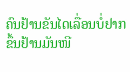ຄົນຢ້ານຂັນໄດເລື່ອນບໍ່ຢາກຂຶ້ນຢ້ານມັນໜີ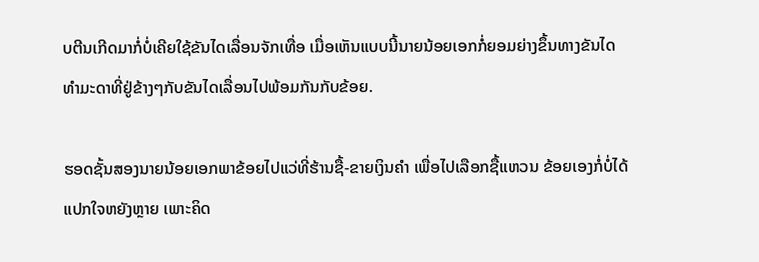ບຕີນເກີດມາກໍ່ບໍ່ເຄີຍໃຊ້ຂັນໄດເລື່ອນຈັກເທື່ອ ເມື່ອເຫັນແບບນີ້ນາຍນ້ອຍເອກກໍ່ຍອມຍ່າງຂຶ້ນທາງຂັນໄດທຳມະດາທີ່ຢູ່ຂ້າງໆກັບຂັນໄດເລື່ອນໄປພ້ອມກັນກັບຂ້ອຍ.

ຮອດຊັ້ນສອງນາຍນ້ອຍເອກພາຂ້ອຍໄປແວ່ທີ່ຮ້ານຊື້-ຂາຍເງິນຄຳ ເພື່ອໄປເລືອກຊື້ແຫວນ ຂ້ອຍເອງກໍ່ບໍ່ໄດ້ແປກໃຈຫຍັງຫຼາຍ ເພາະຄິດ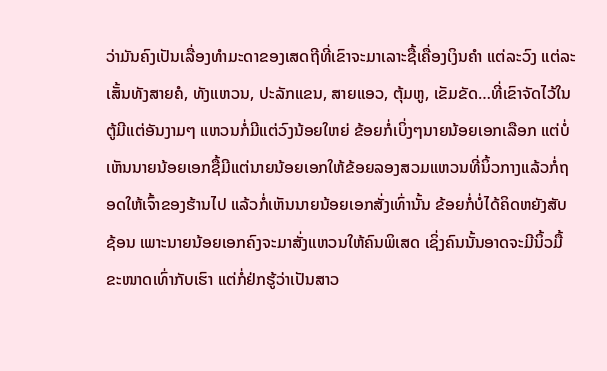ວ່າມັນຄົງເປັນເລື່ອງທຳມະດາຂອງເສດຖີທີ່ເຂົາຈະມາເລາະຊື້ເຄື່ອງເງິນຄຳ ແຕ່ລະວົງ ແຕ່ລະເສັ້ນທັງສາຍຄໍ, ທັງແຫວນ, ປະລັກແຂນ, ສາຍແອວ, ຕຸ້ມຫູ, ເຂັມຂັດ…ທີ່ເຂົາຈັດໄວ້ໃນຕູ້ມີແຕ່ອັນງາມໆ ແຫວນກໍ່ມີແຕ່ວົງນ້ອຍໃຫຍ່ ຂ້ອຍກໍ່ເບິ່ງໆນາຍນ້ອຍເອກເລືອກ ແຕ່ບໍ່ເຫັນນາຍນ້ອຍເອກຊື້ມີແຕ່ນາຍນ້ອຍເອກໃຫ້ຂ້ອຍລອງສວມແຫວນທີ່ນິ້ວກາງແລ້ວກໍ່ຖອດໃຫ້ເຈົ້າຂອງຮ້ານໄປ ແລ້ວກໍ່ເຫັນນາຍນ້ອຍເອກສັ່ງເທົ່ານັ້ນ ຂ້ອຍກໍ່ບໍ່ໄດ້ຄິດຫຍັງສັບຊ້ອນ ເພາະນາຍນ້ອຍເອກຄົງຈະມາສັ່ງແຫວນໃຫ້ຄົນພິເສດ ເຊິ່ງຄົນນັ້ນອາດຈະມີນິ້ວມື້ຂະໜາດເທົ່າກັບເຮົາ ແຕ່ກໍ່ຢ່ກຮູ້ວ່າເປັນສາວ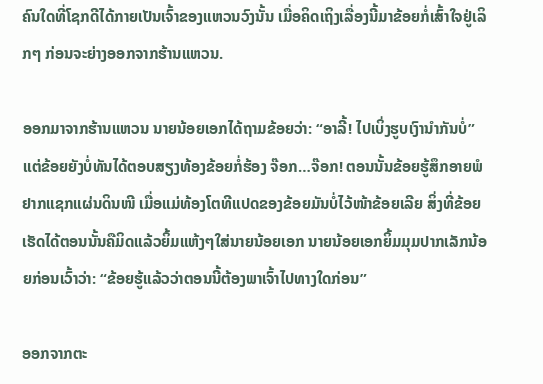ຄົນໃດທີ່ໂຊກດີໄດ້ກາຍເປັນເຈົ້າຂອງແຫວນວົງນັ້ນ ເມື່ອຄິດເຖິງເລື່ອງນີ້ມາຂ້ອຍກໍ່ເສົ້າໃຈຢູ່ເລິກໆ ກ່ອນຈະຍ່າງອອກຈາກຮ້ານແຫວນ.

ອອກມາຈາກຮ້ານແຫວນ ນາຍນ້ອຍເອກໄດ້ຖາມຂ້ອຍວ່າ: “ອາລີ້! ໄປເບິ່ງຮູບເງົານຳກັນບໍ່” ແຕ່ຂ້ອຍຍັງບໍ່ທັນໄດ້ຕອບສຽງທ້ອງຂ້ອຍກໍ່ຮ້ອງ ຈ໊ອກ…ຈ໊ອກ! ຕອນນັ້ນຂ້ອຍຮູ້ສຶກອາຍພໍຢາກແຊກແຜ່ນດິນໜີ ເມື່ອແມ່ທ້ອງໂຕທີແປດຂອງຂ້ອຍມັນບໍ່ໄວ້ໜ້າຂ້ອຍເລີຍ ສິ່ງທີ່ຂ້ອຍເຮັດໄດ້ຕອນນັ້ນຄືມິດແລ້ວຍິ້ມແຫ້ງໆໃສ່ນາຍນ້ອຍເອກ ນາຍນ້ອຍເອກຍິ້ມມຸມປາກເລັກນ້ອຍກ່ອນເວົ້າວ່າ: “ຂ້ອຍຮູ້ແລ້ວວ່າຕອນນີ້ຕ້ອງພາເຈົ້າໄປທາງໃດກ່ອນ”

ອອກຈາກຕະ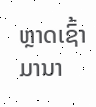ຫຼາດເຊົ້າມານາ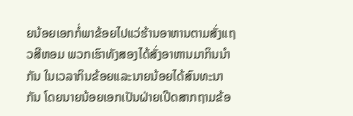ຍນ້ອຍເອກກໍ່ພາຂ້ອຍໄປແວ່ຮ້ານອາຫານຕາມສັ່ງແຖວສີຫອມ ພວກເຮົາທັງສອງໄດ້ສັ່ງອາຫານມາກິນນຳກັນ ໃນເວລາກິນຂ້ອຍແລະນາຍນ້ອຍໄດ້ສົນທະນາກັນ ໂດຍນາຍນ້ອຍເອກເປັນຝ່າຍເປີດສາກຖາມຂ້ອ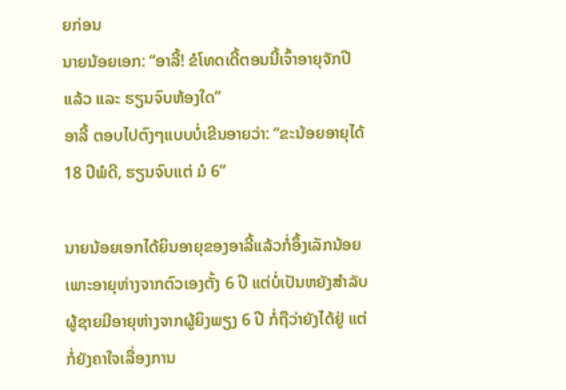ຍກ່ອນ
ນາຍນ້ອຍເອກ: “ອາລີ້! ຂໍໂທດເດີ້ຕອນນີ້ເຈົ້າອາຍຸຈັກປີແລ້ວ ແລະ ຮຽນຈົບຫ້ອງໃດ”
ອາລີ້ ຕອບໄປຕົງໆແບບບໍ່ເຂີນອາຍວ່າ: “ຂະນ້ອຍອາຍຸໄດ້ 18 ປີພໍດີ, ຮຽນຈົບແຕ່ ມໍ 6”

ນາຍນ້ອຍເອກໄດ້ຍິນອາຍຸຂອງອາລີ້ແລ້ວກໍ່ອຶ້ງເລັກນ້ອຍ ເພາະອາຍຸຫ່າງຈາກຕົວເອງຕັ້ງ 6 ປີ ແຕ່ບໍ່ເປັນຫຍັງສຳລັບຜູ້ຊາຍມີອາຍຸຫ່າງຈາກຜູ້ຍິງພຽງ 6 ປີ ກໍ່ຖືວ່າຍັງໄດ້ຢູ່ ແຕ່ກໍ່ຍັງຄາໃຈເລື່ອງການ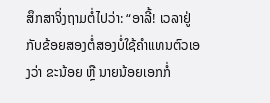ສຶກສາຈິ່ງຖາມຕໍ່ໄປວ່າ: “ອາລີ້! ເວລາຢູ່ກັບຂ້ອຍສອງຕໍ່ສອງບໍ່ໃຊ້ຄຳແທນຕົວເອງວ່າ ຂະນ້ອຍ ຫຼື ນາຍນ້ອຍເອກກໍ່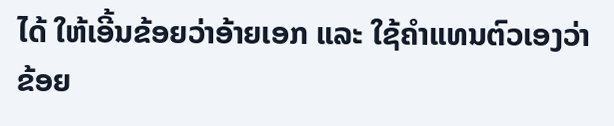ໄດ້ ໃຫ້ເອີ້ນຂ້ອຍວ່າອ້າຍເອກ ແລະ ໃຊ້ຄຳແທນຕົວເອງວ່າ ຂ້ອຍ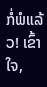ກໍ່ພໍແລ້ວ! ເຂົ້າໃຈ,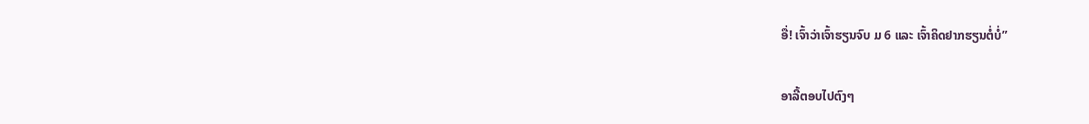ອື່! ເຈົ້າວ່າເຈົ້າຮຽນຈົບ ມ 6 ແລະ ເຈົ້າຄິດຢາກຮຽນຕໍ່ບໍ່”

ອາລີ້ຕອບໄປຕົງໆ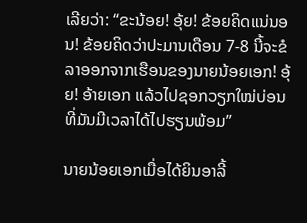ເລີຍວ່າ: “ຂະນ້ອຍ! ອຸ້ຍ! ຂ້ອຍຄິດແນ່ນອນ! ຂ້ອຍຄິດວ່າປະມານເດືອນ 7-8 ນີ້ຈະຂໍລາອອກຈາກເຮືອນຂອງນາຍນ້ອຍເອກ! ອຸ້ຍ! ອ້າຍເອກ ແລ້ວໄປຊອກວຽກໃໝ່ບ່ອນທີ່ມັນມີເວລາໄດ້ໄປຮຽນພ້ອມ”

ນາຍນ້ອຍເອກເມື່ອໄດ້ຍິນອາລີ້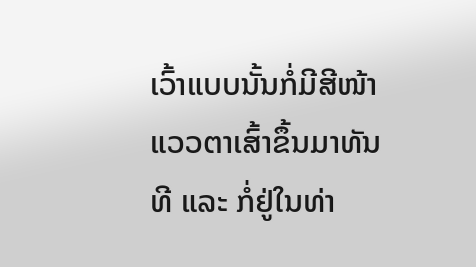ເວົ້າແບບນັ້ນກໍ່ມີສີໜ້າແວວຕາເສົ້າຂຶ້ນມາທັນທີ ແລະ ກໍ່ຢູ່ໃນທ່າ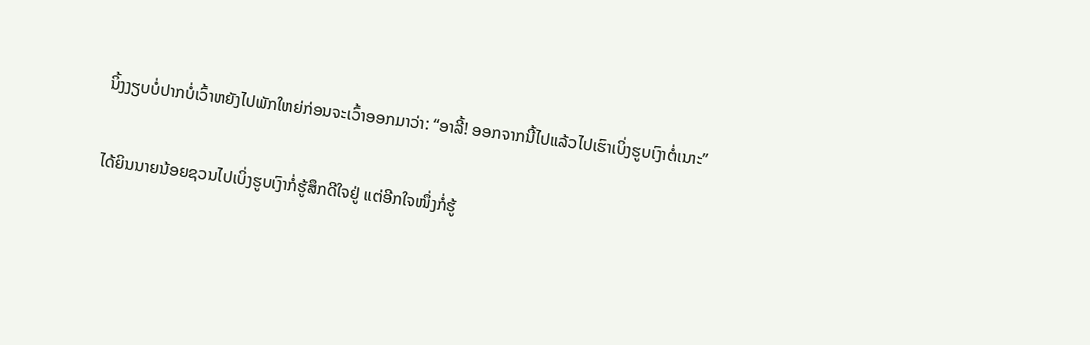ນິ້ງງຽບບໍ່ປາກບໍ່ເວົ້າຫຍັງໄປພັກໃຫຍ່ກ່ອນຈະເວົ້າອອກມາວ່າ: “ອາລີ້! ອອກຈາກນີ້ໄປແລ້ວໄປເຮົາເບິ່ງຮູບເງົາຕໍ່ເນາະ”

ໄດ້ຍິນນາຍນ້ອຍຊວນໄປເບິ່ງຮູບເງົາກໍ່ຮູ້ສຶກດີໃຈຢູ່ ແຕ່ອີກໃຈໜຶ່ງກໍ່ຮູ້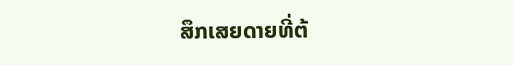ສຶກເສຍດາຍທີ່ຕ້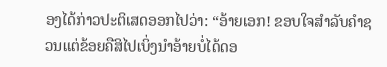ອງໄດ້ກ່າວປະຕິເສດອອກໄປວ່າ: “ອ້າຍເອກ! ຂອບໃຈສຳລັບຄຳຊວນແຕ່ຂ້ອຍຄືສິໄປເບິ່ງນຳອ້າຍບໍ່ໄດ້ດອ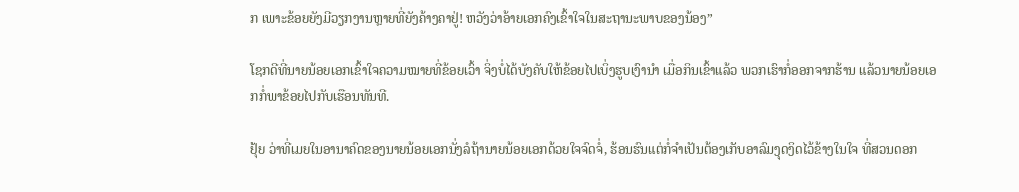ກ ເພາະຂ້ອຍຍັງມີວຽກງານຫຼາຍທີ່ຍັງຄ້າງຄາຢູ່! ຫວັງວ່າອ້າຍເອກຄົງເຂົ້າໃຈໃນສະຖານະພາບຂອງນ້ອງ”

ໂຊກດີທີ່ນາຍນ້ອຍເອກເຂົ້າໃຈຄວາມໝາຍທີ່ຂ້ອຍເວົ້າ ຈິ່ງບໍ່ໄດ້ບັງຄັບໃຫ້ຂ້ອຍໄປເບິ່ງຮູບເງົານຳ ເມື່ອກິນເຂົ້າແລ້ວ ພວກເຮົາກໍ່ອອກຈາກຮ້ານ ແລ້ວນາຍນ້ອຍເອກກໍ່ພາຂ້ອຍໄປກັບເຮືອນທັນທີ.

ຢຸ້ຍ ວ່າທີ່ເມຍໃນອານາຄົດຂອງນາຍນ້ອຍເອກນັ່ງລໍຖ້ານາຍນ້ອຍເອກດ້ວຍໃຈຈົດຈໍ່, ຮ້ອນຮົນແຕ່ກໍ່ຈຳເປັນຕ້ອງເກັບອາລົມງຸດງິດໄວ້ຂ້າງໃນໃຈ ທີ່ສວນດອກ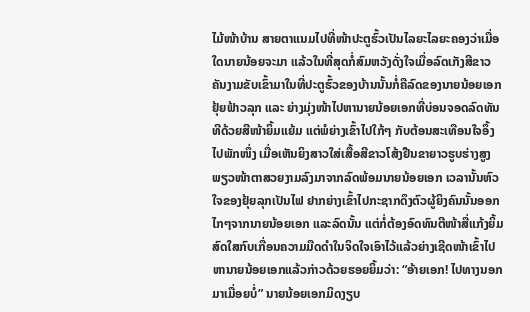ໄມ້ໜ້າບ້ານ ສາຍຕາແນມໄປທີ່ໜ້າປະຕູຮົ້ວເປັນໄລຍະໄລຍະຄອງວ່າເມື່ອໃດນາຍນ້ອຍຈະມາ ແລ້ວໃນທີ່ສຸດກໍ່ສົມຫວັງດັ່ງໃຈເມື່ອລົດເກັງສີຂາວຄັນງາມຂັບເຂົ້າມາໃນທີ່ປະຕູຮົ້ວຂອງບ້ານນັ້ນກໍ່ຄືລົດຂອງນາຍນ້ອຍເອກ ຢຸ້ຍຟ້າວລຸກ ແລະ ຍ່າງມຸ່ງໜ້າໄປຫານາຍນ້ອຍເອກທີ່ບ່ອນຈອດລົດທັນທີດ້ວຍສີໜ້າຍິ້ມແຍ້ມ ແຕ່ພໍຍ່າງເຂົ້າໄປໃກ້ໆ ກັບຕ້ອນສະເທືອນໃຈອຶ້ງໄປພັກໜຶ່ງ ເມື່ອເຫັນຍິງສາວໃສ່ເສື້ອສີຂາວໂສ້ງຢືນຂາຍາວຮູບຮ່າງສູງພຽວໜ້າຕາສວຍງາມລົງມາຈາກລົດພ້ອມນາຍນ້ອຍເອກ ເວລານັ້ນຫົວໃຈຂອງຢຸ້ຍລຸກເປັນໄຟ ຢາກຍ່າງເຂົ້າໄປກະຊາກດຶງຕົວຜູ້ຍິງຄົນນັ້ນອອກໄກໆຈາກນາຍນ້ອຍເອກ ແລະລົດນັ້ນ ແຕ່ກໍ່ຕ້ອງອົດທົນຕີໜ້າສື່ແກ້ງຍິ້ມສົດໃສກົບເກື່ອນຄວາມມືດດຳໃນຈິດໃຈເອົາໄວ້ແລ້ວຍ່າງເຊີດໜ້າເຂົ້າໄປຫານາຍນ້ອຍເອກແລ້ວກ່າວດ້ວຍຮອຍຍິ້ມວ່າ: “ອ້າຍເອກ! ໄປທາງນອກມາເມື່ອຍບໍ່” ນາຍນ້ອຍເອກມິດງຽບ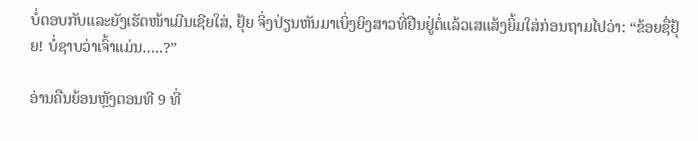ບໍ່ຕອບກັບແລະຍັງເຮັດໜ້າເມີນເຊີຍໃສ່, ຢຸ້ຍ ຈິ່ງປ່ຽນຫັນມາເບິ່ງຍິງສາວທີ່ຢືນຢູ່ຕໍ່ແລ້ວເສແສ້ງຍິ້ມໃສ່ກ່ອນຖາມໄປວ່າ: “ຂ້ອຍຊື່ຢຸ້ຍ! ບໍ່ຊາບວ່າເຈົ້າແມ່ນ…..?”

ອ່ານຄືນຍ້ອນຫຼັງຕອນທີ 9 ທີ່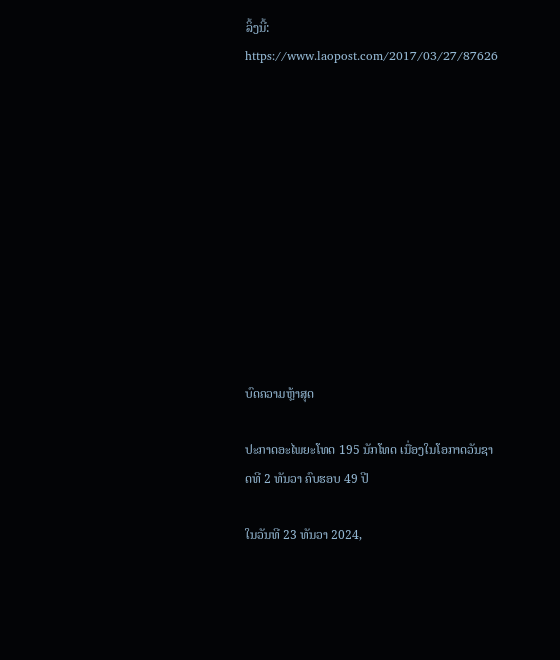ລິ້ງນີ້: https://www.laopost.com/2017/03/27/87626











ບົດຄວາມຫຼ້າສຸດ

ປະກາດອະໄພຍະໂທດ 195 ນັກໂທດ ເນື່ອງໃນໂອກາດວັນຊາດທີ 2 ທັນວາ ຄົບຮອບ 49 ປີ

ໃນວັນທີ 23 ທັນວາ 2024,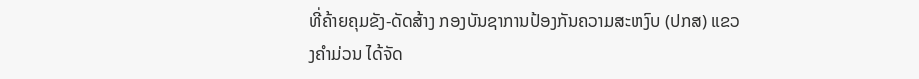ທີ່ຄ້າຍຄຸມຂັງ-ດັດສ້າງ ກອງບັນຊາການປ້ອງກັນຄວາມສະຫງົບ (ປກສ) ແຂວງຄໍາມ່ວນ ໄດ້ຈັດ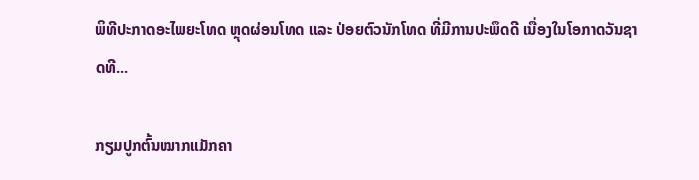ພິທີປະກາດອະໄພຍະໂທດ ຫຼຸດຜ່ອນໂທດ ແລະ ປ່ອຍຕົວນັກໂທດ ທີ່ມີການປະພຶດດີ ເນື່ອງໃນໂອກາດວັນຊາດທີ...

ກຽມປູກຕົ້ນໝາກແມັກຄາ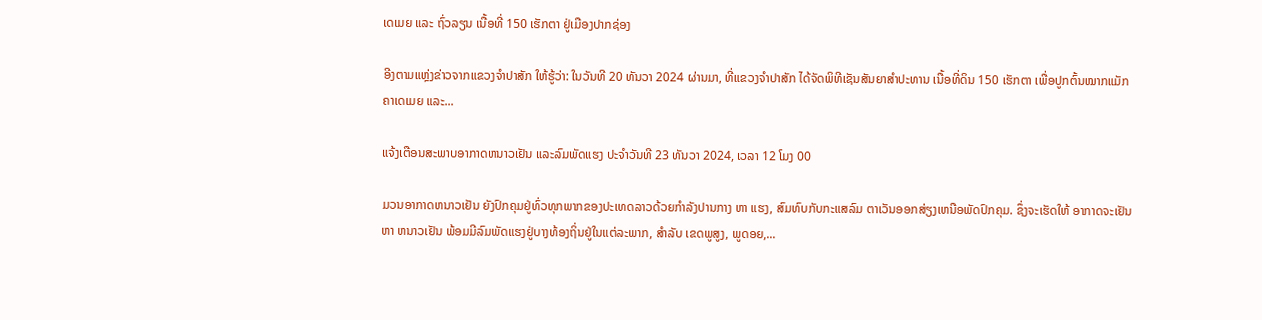ເດເມຍ ແລະ ຖົ່ວລຽນ ເນື້ອທີ່ 150 ເຮັກຕາ ຢູ່ເມືອງປາກຊ່ອງ

ອີງຕາມແຫຼ່ງຂ່າວຈາກແຂວງຈຳປາສັກ ໃຫ້ຮູ້ວ່າ: ໃນວັນທີ 20 ທັນວາ 2024 ຜ່ານມາ, ທີ່ແຂວງຈຳປາສັກ ໄດ້ຈັດພິທີເຊັນສັນຍາສຳປະທານ ເນື້ອທີ່ດິນ 150 ເຮັກຕາ ເພື່ອປູກຕົ້ນໝາກແມັກຄາເດເມຍ ແລະ...

ແຈ້ງເຕືອນສະພາບອາກາດຫນາວເຢັນ ແລະລົມພັດແຮງ ປະຈໍາວັນທີ 23 ທັນວາ 2024, ເວລາ 12 ໂມງ 00

ມວນອາກາດຫນາວເຢັນ ຍັງປົກຄຸມຢູ່ທົ່ວທຸກພາກຂອງປະເທດລາວດ້ວຍກໍາລັງປານກາງ ຫາ ແຮງ, ສົມທົບກັບກະແສລົມ ຕາເວັນອອກສ່ຽງເຫນືອພັດປົກຄຸມ. ຊຶ່ງຈະເຮັດໃຫ້ ອາກາດຈະເຢັນ ຫາ ຫນາວເຢັນ ພ້ອມມີລົມພັດແຮງຢູ່ບາງທ້ອງຖິ່ນຢູ່ໃນແຕ່ລະພາກ, ສໍາລັບ ເຂດພູສູງ, ພູດອຍ,...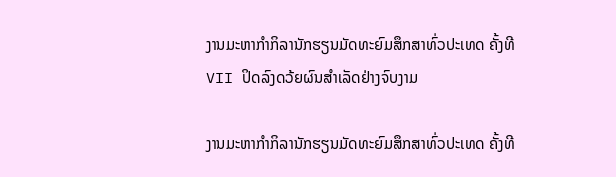ງານມະຫາກຳກິລານັກຮຽນມັດທະຍົມສຶກສາທົ່ວປະເທດ ຄັ້ງທີ VII ປິດລົງດວ້ຍຜົນສໍາເລັດຢ່າງຈົບງາມ

ງານມະຫາກຳກິລານັກຮຽນມັດທະຍົມສຶກສາທົ່ວປະເທດ ຄັ້ງທີ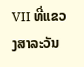VII ທີ່ແຂວງສາລະວັນ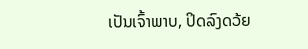ເປັນເຈົ້າພາບ, ປິດລົງດວ້ຍ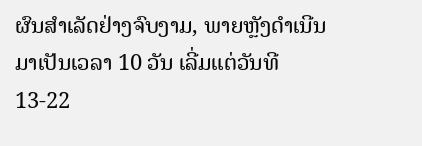ຜົນສໍາເລັດຢ່າງຈົບງາມ, ພາຍຫຼັງດໍາເນີນມາເປັນເວລາ 10 ວັນ ເລີ່ມແຕ່ວັນທີ 13-22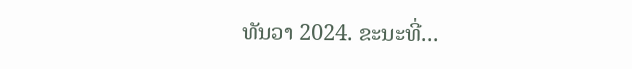ທັນວາ 2024. ຂະນະທີ່...